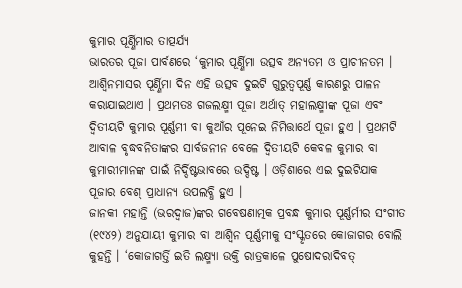କୁମାର ପୂର୍ଣ୍ଣିମାର ତାତ୍ପର୍ଯ୍ୟ
ଭାରତର ପୂଜା ପାର୍ବଣରେ ‘କୁମାର ପୂର୍ଣ୍ଣିମା ଉତ୍ସବ ଅନ୍ୟତମ ଓ ପ୍ରାଚୀନତମ । ଆଶ୍ୱିନମାସର ପୂର୍ଣ୍ଣିମା ଦିନ ଏହି ଉତ୍ସବ ଦୁଇଟି ଗୁରୁତ୍ୱପୂର୍ଣ୍ଣ କାରଣରୁ ପାଳନ କରାଯାଇଥାଏ । ପ୍ରଥମତଃ ଗଜଲକ୍ଷ୍ମୀ ପୂଜା ଅର୍ଥାତ୍ ମହାଲକ୍ଷ୍ମୀଙ୍କ ପୂଜା ଏବଂ ଦ୍ୱିତୀୟଟି କୁମାର ପୂର୍ଣ୍ଣମୀ ବା କୁଆଁର ପୂନେଇ ନିମିତ୍ତାର୍ଥେ ପୂଜା ହୁଏ । ପ୍ରଥମଟି ଆବାଳ ବୃଦ୍ଧବନିତାଙ୍କର ସାର୍ବଜନୀନ ବେଳେ ଦ୍ୱିତୀୟଟି କେବଳ କୁମାର ବା କୁମାରୀମାନଙ୍କ ପାଇଁ ନିର୍ଦ୍ଦିଷ୍ଟଭାବରେ ଉଦ୍ଦିଷ୍ଟ । ଓଡ଼ିଶାରେ ଏଇ ଦୁଇଟିଯାକ ପୂଜାର ବେଶ୍ ପ୍ରାଧାନ୍ୟ ଉପଲବ୍ଧି ହୁଏ ।
ଜାନକୀ ମହାନ୍ତି (ଭରଦ୍ୱାଜ)ଙ୍କର ଗବେଷଣାତ୍ମକ ପ୍ରବନ୍ଧ କୁମାର ପୂର୍ଣ୍ଣର୍ମୀର ସଂଗୀତ (୧୯୪୨) ଅନୁଯାୟୀ କୁମାର ବା ଆଶ୍ୱିନ ପୂର୍ଣ୍ଣମୀକୁ ସଂସ୍କୃତରେ କୋଜାଗର ବୋଲି କୁହନ୍ତି । ‘କୋଜାଗର୍ତ୍ତି ଇତି ଲକ୍ଷ୍ମ୍ୟା ଉକ୍ତି ରାତ୍ରକାଳେ ପୁଷୋଦରାଦିବତ୍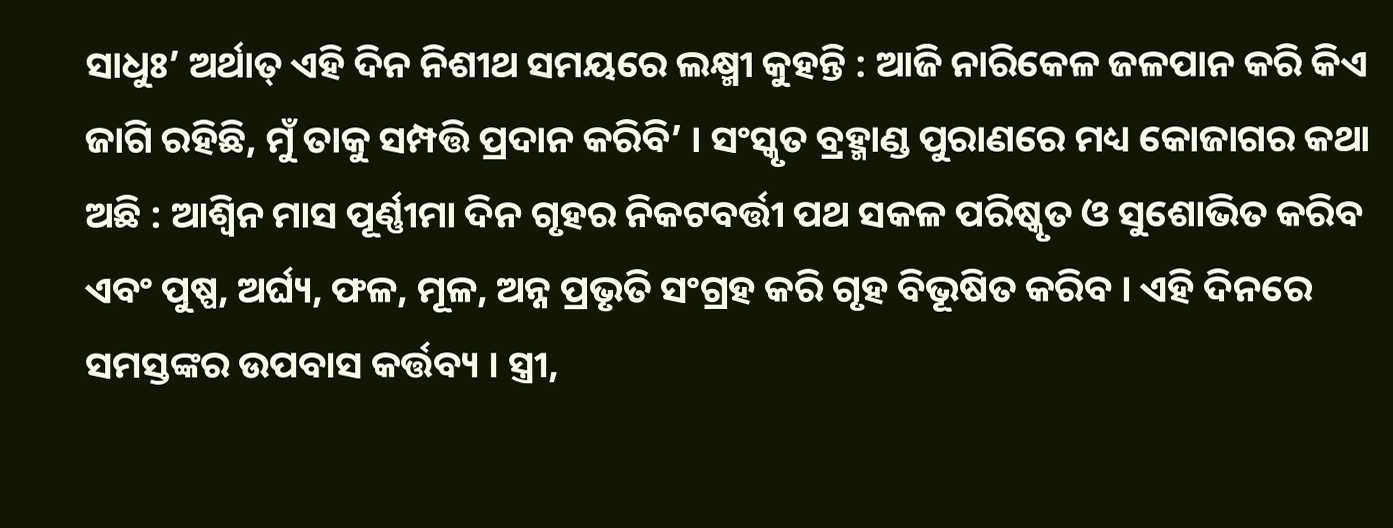ସାଧୁଃ’ ଅର୍ଥାତ୍ ଏହି ଦିନ ନିଶୀଥ ସମୟରେ ଲକ୍ଷ୍ମୀ କୁହନ୍ତି : ଆଜି ନାରିକେଳ ଜଳପାନ କରି କିଏ ଜାଗି ରହିଛି, ମୁଁ ତାକୁ ସମ୍ପତ୍ତି ପ୍ରଦାନ କରିବି’ । ସଂସ୍କୃତ ବ୍ରହ୍ମାଣ୍ଡ ପୁରାଣରେ ମଧ୍ୟ କୋଜାଗର କଥା ଅଛି : ଆଶ୍ୱିନ ମାସ ପୂର୍ଣ୍ଣୀମା ଦିନ ଗୃହର ନିକଟବର୍ତ୍ତୀ ପଥ ସକଳ ପରିଷ୍କୃତ ଓ ସୁଶୋଭିତ କରିବ ଏବଂ ପୁଷ୍ପ, ଅର୍ଘ୍ୟ, ଫଳ, ମୂଳ, ଅନ୍ନ ପ୍ରଭୃତି ସଂଗ୍ରହ କରି ଗୃହ ବିଭୂଷିତ କରିବ । ଏହି ଦିନରେ ସମସ୍ତଙ୍କର ଉପବାସ କର୍ତ୍ତବ୍ୟ । ସ୍ତ୍ରୀ,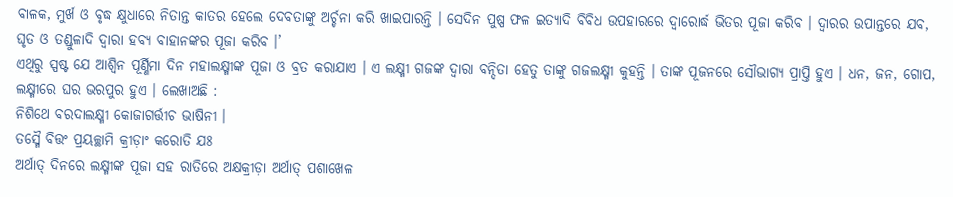ବାଳକ, ମୁର୍ଖ ଓ ବୃଦ୍ଧ କ୍ଷୁଧାରେ ନିତାନ୍ତ କାତର ହେଲେ ଦେବତାଙ୍କୁ ଅର୍ଚ୍ଚନା କରି ଖାଇପାରନ୍ତି । ସେଦିନ ପୁଷ୍ପ ଫଳ ଇତ୍ୟାଦି ବିବିଧ ଉପହାରରେ ଦ୍ୱାରୋର୍ଦ୍ଧ ଭିତର ପୂଜା କରିବ । ଦ୍ୱାରର ଉପାନ୍ତରେ ଯବ, ଘୃତ ଓ ତଣ୍ଡୁଳାଦି ଦ୍ୱାରା ହବ୍ୟ ବାହାନଙ୍କର ପୂଜା କରିବ ।’
ଏଥିରୁ ସ୍ପଷ୍ଟ ଯେ ଆଶ୍ୱିନ ପୂର୍ଣ୍ଣିମା ଦିନ ମହାଲକ୍ଷ୍ମୀଙ୍କ ପୂଜା ଓ ବ୍ରତ କରାଯାଏ । ଏ ଲକ୍ଷ୍ମୀ ଗଜଙ୍କ ଦ୍ୱାରା ବନ୍ଦିତା ହେତୁ ତାଙ୍କୁ ଗଜଲକ୍ଷ୍ମୀ କୁହନ୍ତି । ତାଙ୍କ ପୂଜନରେ ସୌଭାଗ୍ୟ ପ୍ରାପ୍ତି ହୁଏ । ଧନ, ଜନ, ଗୋପ, ଲକ୍ଷ୍ମୀରେ ଘର ଭରପୁର ହୁଏ । ଲେଖାଅଛି :
ନିଶିଥେ ବରଦାଲକ୍ଷ୍ମୀ କୋଜାଗର୍ତ୍ତୀଚ ଭାଷିନୀ ।
ତସ୍ମୈ ବିତ୍ତଂ ପ୍ରୟଚ୍ଛାମି କ୍ରୀଡ଼ାଂ କରୋତି ଯଃ
ଅର୍ଥାତ୍ ଦିନରେ ଲକ୍ଷ୍ମୀଙ୍କ ପୂଜା ସହ ରାତିରେ ଅକ୍ଷକ୍ରୀଡ଼ା ଅର୍ଥାତ୍ ପଶାଖେଳ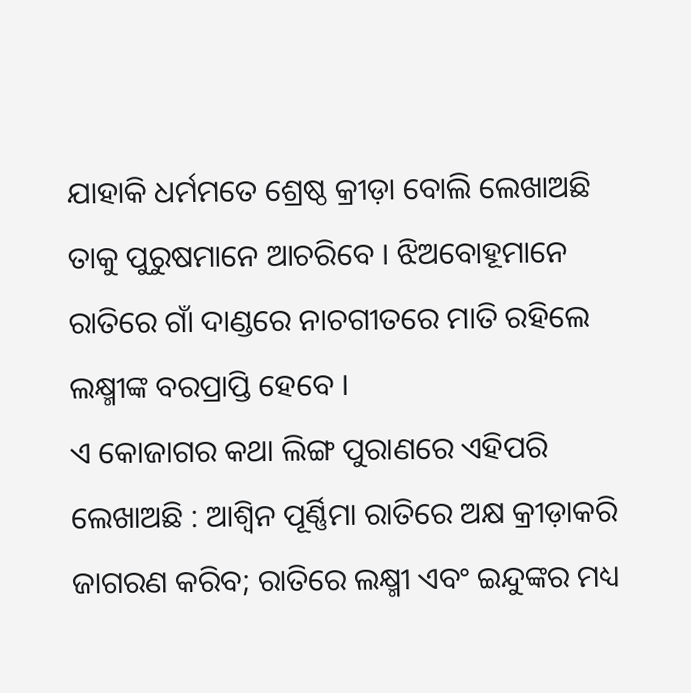ଯାହାକି ଧର୍ମମତେ ଶ୍ରେଷ୍ଠ କ୍ରୀଡ଼ା ବୋଲି ଲେଖାଅଛି ତାକୁ ପୁରୁଷମାନେ ଆଚରିବେ । ଝିଅବୋହୂମାନେ ରାତିରେ ଗାଁ ଦାଣ୍ଡରେ ନାଚଗୀତରେ ମାତି ରହିଲେ ଲକ୍ଷ୍ମୀଙ୍କ ବରପ୍ରାପ୍ତି ହେବେ ।
ଏ କୋଜାଗର କଥା ଲିଙ୍ଗ ପୁରାଣରେ ଏହିପରି ଲେଖାଅଛି : ଆଶ୍ୱିନ ପୂର୍ଣ୍ଣିମା ରାତିରେ ଅକ୍ଷ କ୍ରୀଡ଼ାକରି ଜାଗରଣ କରିବ; ରାତିରେ ଲକ୍ଷ୍ମୀ ଏବଂ ଇନ୍ଦୁଙ୍କର ମଧ୍ୟ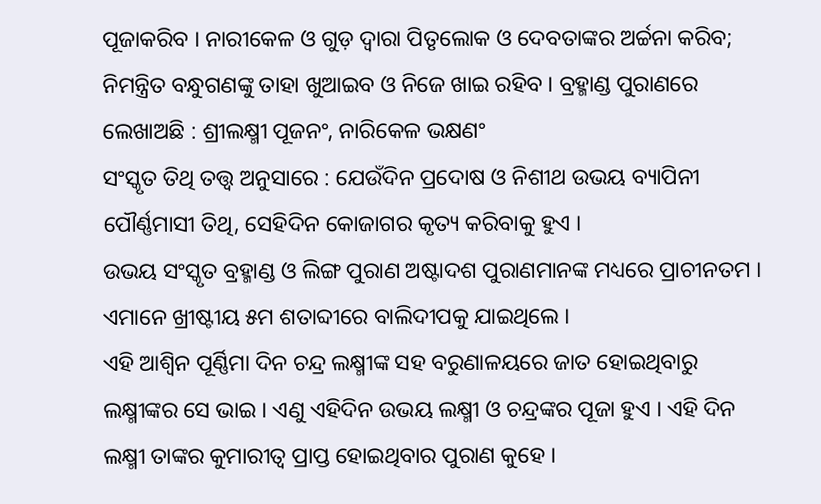ପୂଜାକରିବ । ନାରୀକେଳ ଓ ଗୁଡ଼ ଦ୍ୱାରା ପିତୃଲୋକ ଓ ଦେବତାଙ୍କର ଅର୍ଚ୍ଚନା କରିବ; ନିମନ୍ତ୍ରିତ ବନ୍ଧୁଗଣଙ୍କୁ ତାହା ଖୁଆଇବ ଓ ନିଜେ ଖାଇ ରହିବ । ବ୍ରହ୍ମାଣ୍ଡ ପୁରାଣରେ ଲେଖାଅଛି : ଶ୍ରୀଲକ୍ଷ୍ମୀ ପୂଜନଂ, ନାରିକେଳ ଭକ୍ଷଣଂ
ସଂସ୍କୃତ ତିଥି ତତ୍ତ୍ୱ ଅନୁସାରେ : ଯେଉଁଦିନ ପ୍ରଦୋଷ ଓ ନିଶୀଥ ଉଭୟ ବ୍ୟାପିନୀ ପୌର୍ଣ୍ଣମାସୀ ତିଥି, ସେହିଦିନ କୋଜାଗର କୃତ୍ୟ କରିବାକୁ ହୁଏ ।
ଉଭୟ ସଂସ୍କୃତ ବ୍ରହ୍ମାଣ୍ଡ ଓ ଲିଙ୍ଗ ପୁରାଣ ଅଷ୍ଟାଦଶ ପୁରାଣମାନଙ୍କ ମଧ୍ୟରେ ପ୍ରାଚୀନତମ । ଏମାନେ ଖ୍ରୀଷ୍ଟୀୟ ୫ମ ଶତାବ୍ଦୀରେ ବାଲିଦୀପକୁ ଯାଇଥିଲେ ।
ଏହି ଆଶ୍ୱିନ ପୂର୍ଣ୍ଣିମା ଦିନ ଚନ୍ଦ୍ର ଲକ୍ଷ୍ମୀଙ୍କ ସହ ବରୁଣାଳୟରେ ଜାତ ହୋଇଥିବାରୁ ଲକ୍ଷ୍ମୀଙ୍କର ସେ ଭାଇ । ଏଣୁ ଏହିଦିନ ଉଭୟ ଲକ୍ଷ୍ମୀ ଓ ଚନ୍ଦ୍ରଙ୍କର ପୂଜା ହୁଏ । ଏହି ଦିନ ଲକ୍ଷ୍ମୀ ତାଙ୍କର କୁମାରୀତ୍ୱ ପ୍ରାପ୍ତ ହୋଇଥିବାର ପୁରାଣ କୁହେ ।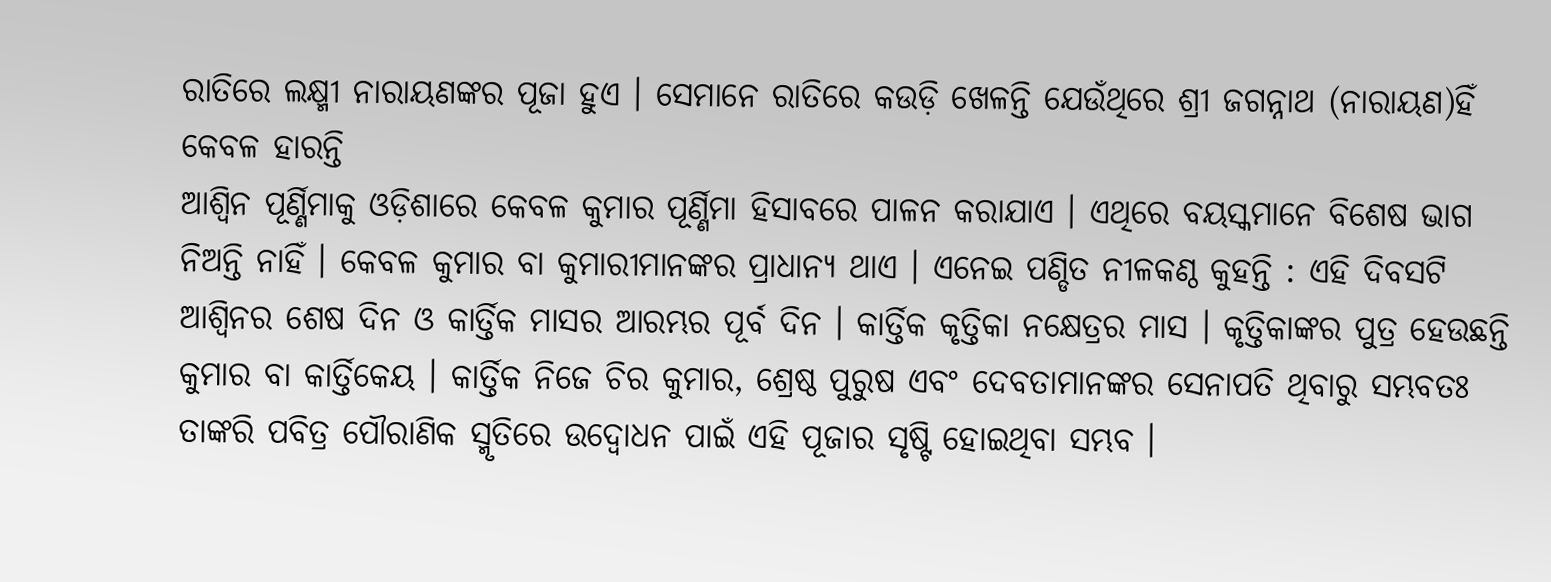ରାତିରେ ଲକ୍ଷ୍ମୀ ନାରାୟଣଙ୍କର ପୂଜା ହୁଏ । ସେମାନେ ରାତିରେ କଉଡ଼ି ଖେଳନ୍ତି ଯେଉଁଥିରେ ଶ୍ରୀ ଜଗନ୍ନାଥ (ନାରାୟଣ)ହିଁ କେବଳ ହାରନ୍ତି
ଆଶ୍ୱିନ ପୂର୍ଣ୍ଣିମାକୁ ଓଡ଼ିଶାରେ କେବଳ କୁମାର ପୂର୍ଣ୍ଣିମା ହିସାବରେ ପାଳନ କରାଯାଏ । ଏଥିରେ ବୟସ୍କମାନେ ବିଶେଷ ଭାଗ ନିଅନ୍ତି ନାହିଁ । କେବଳ କୁମାର ବା କୁମାରୀମାନଙ୍କର ପ୍ରାଧାନ୍ୟ ଥାଏ । ଏନେଇ ପଣ୍ଡିତ ନୀଳକଣ୍ଠ କୁହନ୍ତି : ଏହି ଦିବସଟି ଆଶ୍ୱିନର ଶେଷ ଦିନ ଓ କାର୍ତ୍ତିକ ମାସର ଆରମ୍ଭର ପୂର୍ବ ଦିନ । କାର୍ତ୍ତିକ କୃତ୍ତିକା ନକ୍ଷେତ୍ରର ମାସ । କୃତ୍ତିକାଙ୍କର ପୁତ୍ର ହେଉଛନ୍ତି କୁମାର ବା କାର୍ତ୍ତିକେୟ । କାର୍ତ୍ତିକ ନିଜେ ଚିର କୁମାର, ଶ୍ରେଷ୍ଠ ପୁରୁଷ ଏବଂ ଦେବତାମାନଙ୍କର ସେନାପତି ଥିବାରୁ ସମ୍ଭବତଃ ତାଙ୍କରି ପବିତ୍ର ପୌରାଣିକ ସ୍ମୃତିରେ ଉଦ୍ବୋଧନ ପାଇଁ ଏହି ପୂଜାର ସୃଷ୍ଟି ହୋଇଥିବା ସମ୍ଭବ ।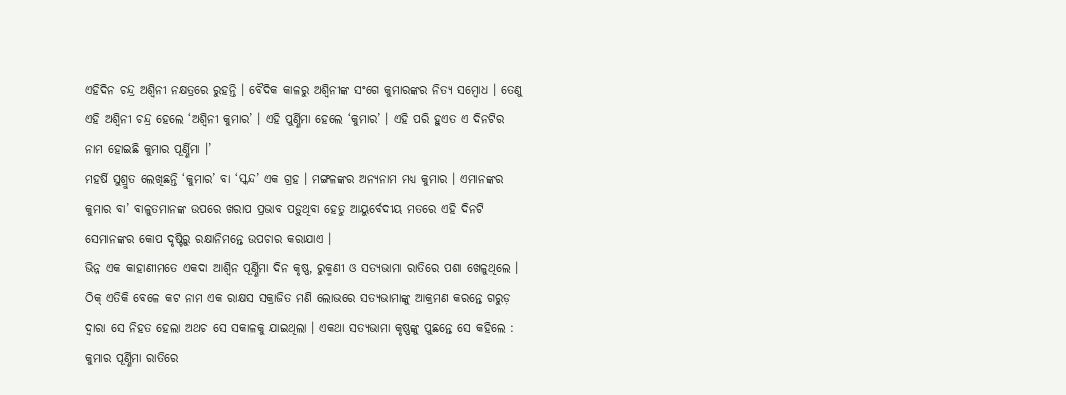ଏହିଦିନ ଚନ୍ଦ୍ର ଅଶ୍ୱିନୀ ନକ୍ଷତ୍ରରେ ରୁହନ୍ତି । ବୈଦିକ କାଳରୁ ଅଶ୍ୱିନୀଙ୍କ ସଂଗେ କୁମାରଙ୍କର ନିତ୍ୟ ସମ୍ବୋଧ । ତେଣୁ ଏହି ଅଶ୍ୱିନୀ ଚନ୍ଦ୍ର ହେଲେ ‘ଅଶ୍ୱିନୀ କୁମାର’ । ଏହି ପୁର୍ଣ୍ଣିମା ହେଲେ ‘କୁମାର’ । ଏହି ପରି ହୁଏତ ଏ ଦିନଟିର ନାମ ହୋଇଛି କୁମାର ପୂର୍ଣ୍ଣିମା ।’
ମହର୍ଷି ସୁଶ୍ରୁତ ଲେଖିଛନ୍ତି ‘କୁମାର’ ବା ‘ସ୍କନ୍ଦ’ ଏକ ଗ୍ରହ । ମଙ୍ଗଳଙ୍କର ଅନ୍ୟନାମ ମଧ୍ୟ କୁମାର । ଏମାନଙ୍କର କୁମାର ବା’ ବାଳୁତମାନଙ୍କ ଉପରେ ଖରାପ ପ୍ରଭାବ ପଡ଼ୁଥିବା ହେତୁ ଆୟୁର୍ବେଦୀୟ ମତରେ ଏହି ଦିନଟି ସେମାନଙ୍କର କୋପ ଦୃଷ୍ଟିରୁ ରକ୍ଷାନିମନ୍ତେ ଉପଚାର କରାଯାଏ ।
ଭିନ୍ନ ଏକ କାହାଣୀମତେ ଏକଦା ଆଶ୍ୱିନ ପୂର୍ଣ୍ଣିମା ଦିନ କୃଷ୍ଣ, ରୁକ୍ମଣୀ ଓ ସତ୍ୟଭାମା ରାତିରେ ପଶା ଖେଳୁଥିଲେ । ଠିକ୍ ଏତିକି ବେଳେ କଟ ନାମ ଏକ ରାକ୍ଷସ ସକ୍ରାଜିତ ମଣି ଲୋଭରେ ସତ୍ୟଭାମାଙ୍କୁ ଆକ୍ରମଣ କରନ୍ତେ ଗରୁଡ଼ ଦ୍ୱାରା ସେ ନିହତ ହେଲା ଅଥଚ ସେ ସକାଳକୁ ଯାଇଥିଲା । ଏକଥା ସତ୍ୟଭାମା କୃଷ୍ଣଙ୍କୁ ପୁଛନ୍ତେ ସେ କହିଲେ : କୁମାର ପୂର୍ଣ୍ଣିମା ରାତିରେ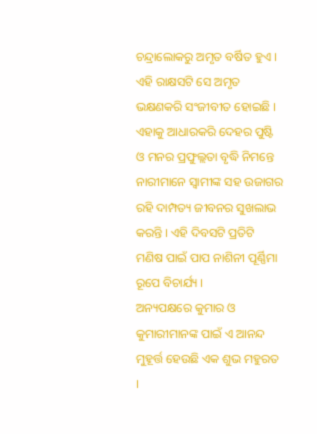ଚନ୍ଦ୍ରାଲୋକରୁ ଅମୃତ ବର୍ଷିତ ହୁଏ । ଏହି ରାକ୍ଷସଟି ସେ ଅମୃତ ଭକ୍ଷଣକରି ସଂଜୀବୀତ ହୋଇଛି । ଏହାକୁ ଆଧାରକରି ଦେହର ପୁଷ୍ଟି ଓ ମନର ପ୍ରଫୁଲ୍ଲତା ବୃଦ୍ଧି ନିମନ୍ତେ ନାରୀମାନେ ସ୍ୱାମୀଙ୍କ ସହ ଉଜାଗର ରହି ଦାମ୍ପତ୍ୟ ଜୀବନର ସୁଖଲାଭ କରନ୍ତି । ଏହି ଦିବସଟି ପ୍ରତିଟି ମଣିଷ ପାଇଁ ପାପ ନାଶିନୀ ପୂର୍ଣ୍ଣିମା ରୂପେ ବିଚାର୍ଯ୍ୟ ।
ଅନ୍ୟପକ୍ଷରେ କୁମାର ଓ କୁମାରୀମାନଙ୍କ ପାଇଁ ଏ ଆନନ୍ଦ ମୁହୂର୍ତ୍ତ ହେଉଛି ଏକ ଶୁଭ ମହୁରତ ।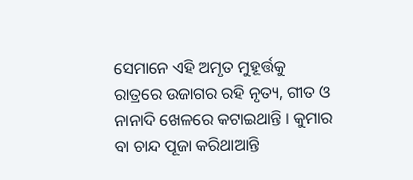ସେମାନେ ଏହି ଅମୃତ ମୁହୂର୍ତ୍ତକୁ ରାତ୍ରରେ ଉଜାଗର ରହି ନୃତ୍ୟ, ଗୀତ ଓ ନାନାଦି ଖେଳରେ କଟାଇଥାନ୍ତି । କୁମାର ବା ଚାନ୍ଦ ପୂଜା କରିଥାଆନ୍ତି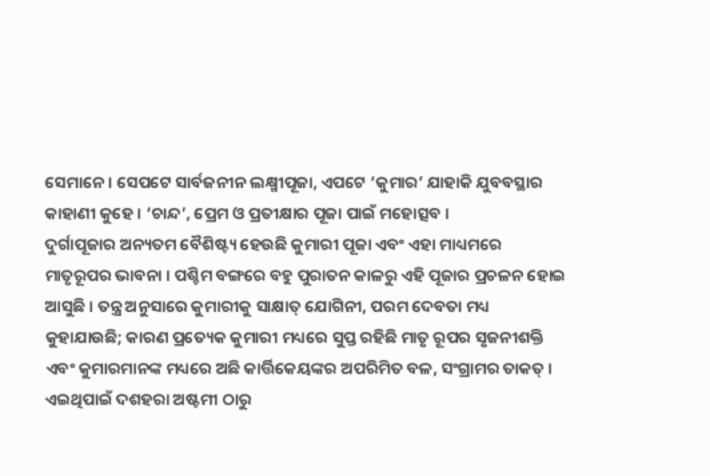ସେମାନେ । ସେପଟେ ସାର୍ବଜନୀନ ଲକ୍ଷ୍ମୀପୂଜା, ଏପଟେ ‘କୁମାର’ ଯାହାକି ଯୁବବସ୍ଥାର କାହାଣୀ କୁହେ । ‘ଚାନ୍ଦ’, ପ୍ରେମ ଓ ପ୍ରତୀକ୍ଷାର ପୂଜା ପାଇଁ ମହୋତ୍ସବ ।
ଦୁର୍ଗାପୂଜାର ଅନ୍ୟତମ ବୈଶିଷ୍ଟ୍ୟ ହେଉଛି କୁମାରୀ ପୂଜା ଏବଂ ଏହା ମାଧ୍ୟମରେ ମାତୃରୂପର ଭାବନା । ପଶ୍ଚିମ ବଙ୍ଗରେ ବହୁ ପୁରାତନ କାଳରୁ ଏହି ପୂଜାର ପ୍ରଚଳନ ହୋଇ ଆସୁଛି । ତନ୍ତ୍ର ଅନୁସାରେ କୁମାରୀକୁ ସାକ୍ଷାତ୍ ଯୋଗିନୀ, ପରମ ଦେବତା ମଧ୍ୟ କୁହାଯାଉଛି; କାରଣ ପ୍ରତ୍ୟେକ କୁମାରୀ ମଧ୍ୟରେ ସୁପ୍ତ ରହିଛି ମାତୃ ରୂପର ସୃଜନୀଶକ୍ତି ଏବଂ କୁମାରମାନଙ୍କ ମଧ୍ୟରେ ଅଛି କାର୍ତ୍ତିକେୟଙ୍କର ଅପରିମିତ ବଳ, ସଂଗ୍ରାମର ତାକତ୍ । ଏଇଥିପାଇଁ ଦଶହରା ଅଷ୍ଟମୀ ଠାରୁ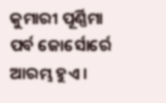କୁମାରୀ ପୂର୍ଣ୍ଣିମା ପର୍ବ ଜୋର୍ସୋର୍ରେ ଆରମ୍ଭ ହୁଏ ।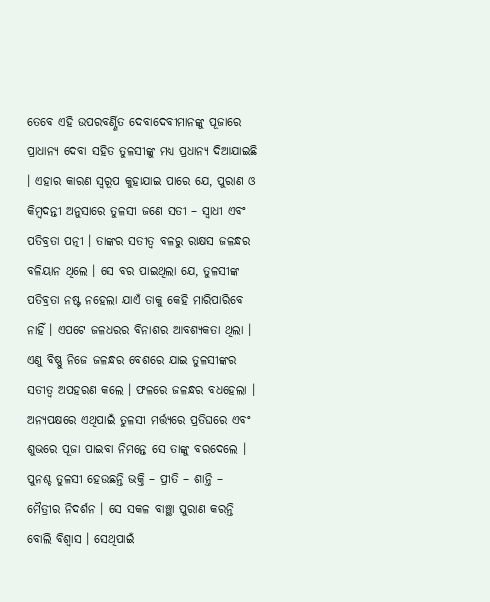ତେବେ ଏହି ଉପରବର୍ଣ୍ଣିତ ଦେବାଦେବୀମାନଙ୍କୁ ପୂଜାରେ ପ୍ରାଧାନ୍ୟ ଦେବା ସହିତ ତୁଳସୀଙ୍କୁ ମଧ୍ୟ ପ୍ରଧାନ୍ୟ ଦିଆଯାଇଛି । ଏହାର କାରଣ ସ୍ୱରୂପ କୁହାଯାଇ ପାରେ ଯେ, ପୁରାଣ ଓ କିମ୍ବଦନ୍ତୀ ଅନୁସାରେ ତୁଳସୀ ଜଣେ ସତୀ – ସ୍ୱାଧୀ ଏବଂ ପତିବ୍ରତା ପତ୍ନୀ । ତାଙ୍କର ସତୀତ୍ୱ ବଳରୁ ରାକ୍ଷସ ଜଳନ୍ଧର ବଳିୟାନ ଥିଲେ । ସେ ବର ପାଇଥିଲା ଯେ, ତୁଳସୀଙ୍କ ପତିବ୍ରତା ନଷ୍ଟ ନହେଲା ଯାଏଁ ତାକୁ କେହି ମାରିପାରିବେ ନାହିଁ । ଏପଟେ ଜଳଧରର ବିନାଶର ଆବଶ୍ୟକତା ଥିଲା । ଏଣୁ ବିଷ୍ଣୁ ନିଜେ ଜଳନ୍ଧର ବେଶରେ ଯାଇ ତୁଳସୀଙ୍କର ସତୀତ୍ୱ ଅପହରଣ କଲେ । ଫଳରେ ଜଳନ୍ଧର ବଧହେଲା । ଅନ୍ୟପକ୍ଷରେ ଏଥିପାଇଁ ତୁଳସୀ ମର୍ତ୍ତ୍ୟରେ ପ୍ରତିଘରେ ଏବଂ ଶୁଭରେ ପୂଜା ପାଇବା ନିମନ୍ତେ ସେ ତାଙ୍କୁ ବରଦେଲେ । ପୁନଶ୍ଚ ତୁଳସୀ ହେଉଛନ୍ତି ଭକ୍ତି – ପ୍ରୀତି – ଶାନ୍ତି – ମୈତ୍ରୀର ନିଦର୍ଶନ । ସେ ସକଳ ବାଞ୍ଛା ପୁରାଣ କରନ୍ତି ବୋଲି ବିଶ୍ୱାସ । ସେଥିପାଇଁ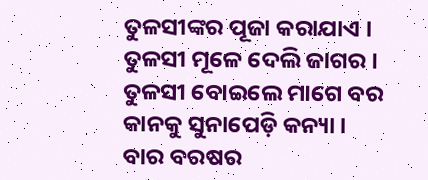ତୁଳସୀଙ୍କର ପୂଜା କରାଯାଏ ।
ତୁଳସୀ ମୂଳେ ଦେଲି ଜାଗର ।
ତୁଳସୀ ବୋଇଲେ ମାଗେ ବର
କାନକୁ ସୁନାପେଡ଼ି କନ୍ୟା ।
ବାର ବରଷର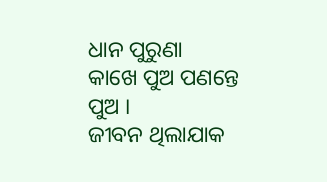ଧାନ ପୁରୁଣା
କାଖେ ପୁଅ ପଣନ୍ତେ ପୁଅ ।
ଜୀବନ ଥିଲାଯାକ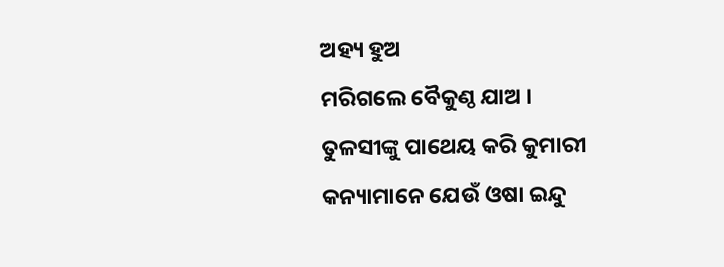ଅହ୍ୟ ହୁଅ
ମରିଗଲେ ବୈକୁଣ୍ଠ ଯାଅ ।
ତୁଳସୀଙ୍କୁ ପାଥେୟ କରି କୁମାରୀ କନ୍ୟାମାନେ ଯେଉଁ ଓଷା ଇନ୍ଦୁ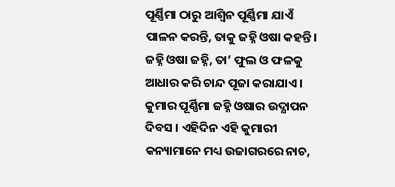ପୂର୍ଣ୍ଣିମା ଠାରୁ ଆଶ୍ୱିନ ପୂର୍ଣ୍ଣିମା ଯାଏଁ ପାଳନ କରନ୍ତି, ତାକୁ ଜହ୍ନି ଓଷା କହନ୍ତି । ଜହ୍ନି ଓଷା ଜହ୍ନି, ତା’ ଫୁଲ ଓ ଫଳକୁ ଆଧାର କରି ଚାନ୍ଦ ପୂଜା କରାଯାଏ । କୁମାର ପୂର୍ଣ୍ଣିମା ଜହ୍ନି ଓଷାର ଉଦ୍ଯାପନ ଦିବସ । ଏହିଦିନ ଏହି କୁମାରୀ କନ୍ୟାମାନେ ମଧ୍ୟ ଉଜାଗରରେ ନାଚ,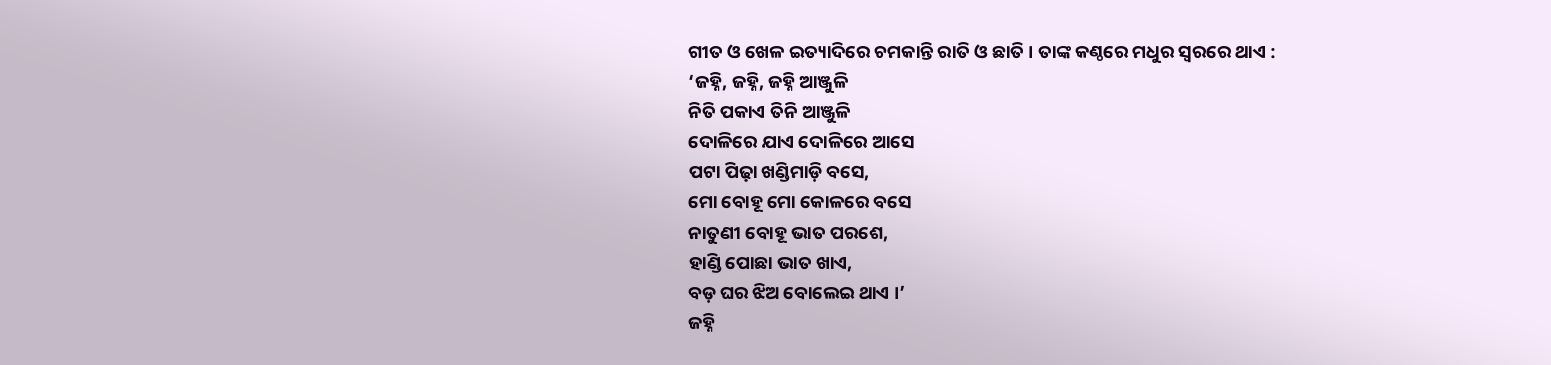ଗୀତ ଓ ଖେଳ ଇତ୍ୟାଦିରେ ଚମକାନ୍ତି ରାତି ଓ ଛାତି । ତାଙ୍କ କଣ୍ଠରେ ମଧୁର ସ୍ୱରରେ ଥାଏ :
‘ଜହ୍ନି, ଜହ୍ନି, ଜହ୍ନି ଆଞ୍ଜୁଳି
ନିତି ପକାଏ ତିନି ଆଞ୍ଜୁଳି
ଦୋଳିରେ ଯାଏ ଦୋଳିରେ ଆସେ
ପଟା ପିଢ଼ା ଖଣ୍ଡିମାଡ଼ି ବସେ,
ମୋ ବୋହୂ ମୋ କୋଳରେ ବସେ
ନାତୁଣୀ ବୋହୂ ଭାତ ପରଶେ,
ହାଣ୍ଡି ପୋଛା ଭାତ ଖାଏ,
ବଡ଼ ଘର ଝିଅ ବୋଲେଇ ଥାଏ ।’
ଜହ୍ନି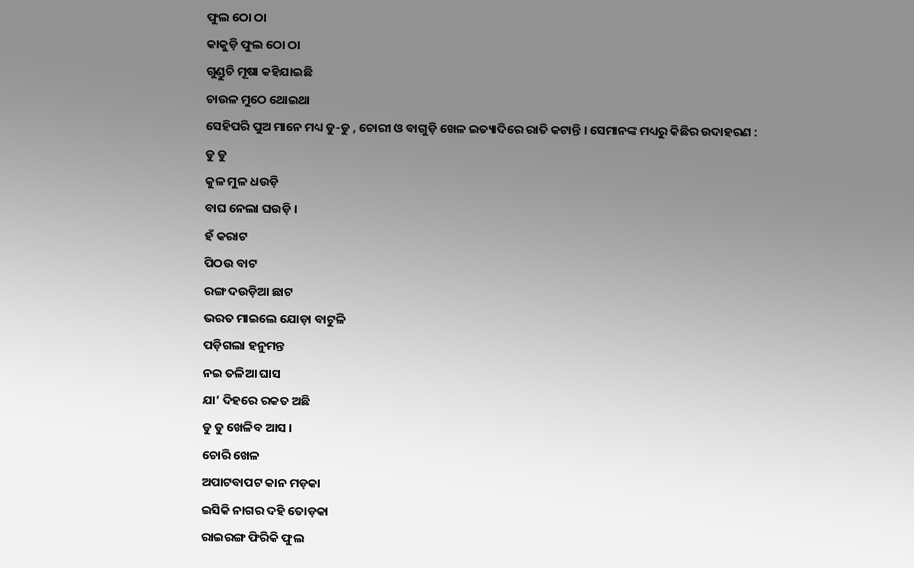ଫୁଲ ଠୋ ଠା
କାକୁଡ଼ି ଫୁଲ ଠୋ ଠା
ଗୁଣ୍ଡୁଚି ମୂଷା କହିଯାଇଛି
ଚାଉଳ ମୁଠେ ଥୋଇଥା
ସେହିପରି ପୁଅ ମାନେ ମଧ୍ୟ ଡୁ-ଡୁ , ଚୋରୀ ଓ ବାଗୁଡ଼ି ଖେଳ ଇତ୍ୟାଦିରେ ରାତି କଟାନ୍ତି । ସେମାନଙ୍କ ମଧ୍ୟରୁ କିଛିର ଉଦାହରଣ :
ଡୁ ଡୁ
କୁଳ ମୁଳ ଧଉଡ଼ି
ବାଘ ନେଲା ଘଉଡ଼ି ।
ହଁ କରାଟ
ପିଠଉ ବାଟ
ରଙ୍ଗ ଦଉଡ଼ିଆ ଛାଟ
ଭରତ ମାଇଲେ ଯୋଡ଼ା ବାଟୁଳି
ପଡ଼ିଗଲା ହନୁମନ୍ତ
ନଇ ତଳିଆ ଘାସ
ଯା’ ଦିହରେ ରକତ ଅଛି
ଡୁ ଡୁ ଖେଳିବ ଆସ ।
ଚୋରି ଖେଳ
ଅପାଟବାପଟ କାନ ମଡ଼କା
ଇସିକି ନାଗର ଦହି ତୋଡ଼କା
ରାଇରଙ୍ଗ ଫିରିକି ଫୁଲ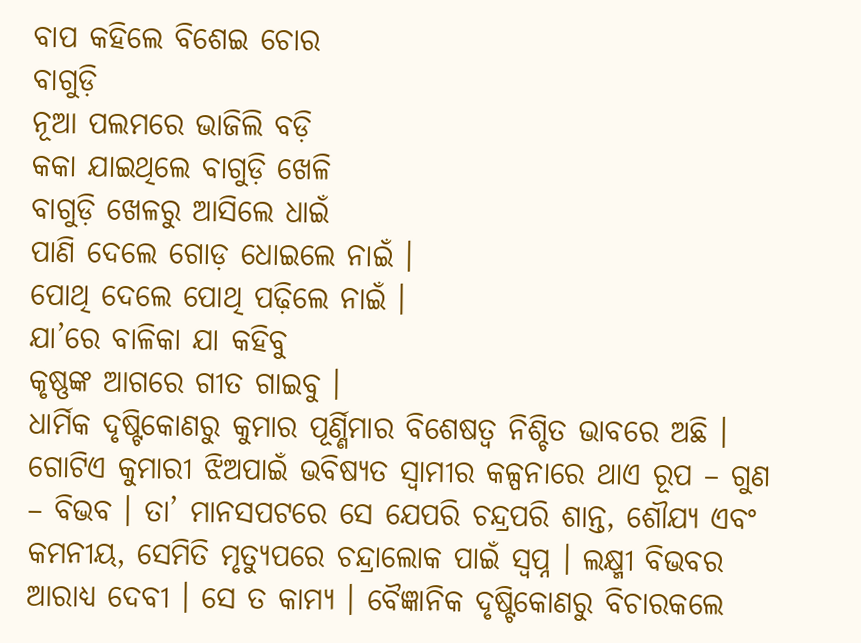ବାପ କହିଲେ ବିଶେଇ ଚୋର
ବାଗୁଡ଼ି
ନୂଆ ପଲମରେ ଭାଜିଲି ବଡ଼ି
କକା ଯାଇଥିଲେ ବାଗୁଡ଼ି ଖେଳି
ବାଗୁଡ଼ି ଖେଳରୁ ଆସିଲେ ଧାଇଁ
ପାଣି ଦେଲେ ଗୋଡ଼ ଧୋଇଲେ ନାଇଁ ।
ପୋଥି ଦେଲେ ପୋଥି ପଢ଼ିଲେ ନାଇଁ ।
ଯା’ରେ ବାଳିକା ଯା କହିବୁ
କୃଷ୍ଣଙ୍କ ଆଗରେ ଗୀତ ଗାଇବୁ ।
ଧାର୍ମିକ ଦୃଷ୍ଟିକୋଣରୁ କୁମାର ପୂର୍ଣ୍ଣିମାର ବିଶେଷତ୍ୱ ନିଶ୍ଚିତ ଭାବରେ ଅଛି । ଗୋଟିଏ କୁମାରୀ ଝିଅପାଇଁ ଭବିଷ୍ୟତ ସ୍ୱାମୀର କଳ୍ପନାରେ ଥାଏ ରୂପ – ଗୁଣ – ବିଭବ । ତା’ ମାନସପଟରେ ସେ ଯେପରି ଚନ୍ଦ୍ରପରି ଶାନ୍ତ, ଶୌଯ୍ୟ ଏବଂ କମନୀୟ, ସେମିତି ମୃତ୍ୟୁପରେ ଚନ୍ଦ୍ରାଲୋକ ପାଇଁ ସ୍ୱପ୍ନ । ଲକ୍ଷ୍ମୀ ବିଭବର ଆରାଧ୍ୟ ଦେବୀ । ସେ ତ କାମ୍ୟ । ବୈଜ୍ଞାନିକ ଦୃଷ୍ଟିକୋଣରୁ ବିଚାରକଲେ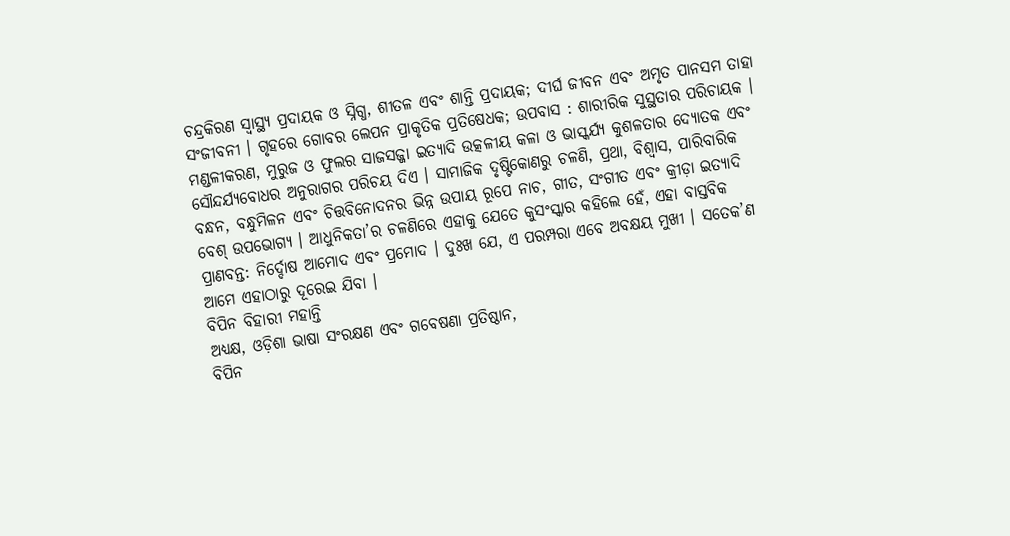ଚନ୍ଦ୍ରକିରଣ ସ୍ୱାସ୍ଥ୍ୟ ପ୍ରଦାୟକ ଓ ସ୍ନିଗ୍ଧ, ଶୀତଳ ଏବଂ ଶାନ୍ତି ପ୍ରଦାୟକ; ଦୀର୍ଘ ଜୀବନ ଏବଂ ଅମୃତ ପାନସମ ତାହା ସଂଜୀବନୀ । ଗୃହରେ ଗୋବର ଲେପନ ପ୍ରାକୃତିକ ପ୍ରତିଷେଧକ; ଉପବାସ : ଶାରୀରିକ ସୁସ୍ଥତାର ପରିଚାୟକ ।
ମଣ୍ଡଳୀକରଣ, ମୁରୁଜ ଓ ଫୁଲର ସାଜସଜ୍ଜା ଇତ୍ୟାଦି ଉତ୍କଳୀୟ କଳା ଓ ଭାସ୍କର୍ଯ୍ୟ କୁଶଳତାର ଦ୍ୟୋତକ ଏବଂ ସୌନ୍ଦର୍ଯ୍ୟବୋଧର ଅନୁରାଗର ପରିଚୟ ଦିଏ । ସାମାଜିକ ଦୃଷ୍ଟିକୋଣରୁ ଚଳଣି, ପ୍ରଥା, ବିଶ୍ୱାସ, ପାରିବାରିକ ବନ୍ଧନ, ବନ୍ଧୁମିଳନ ଏବଂ ଚିତ୍ତବିନୋଦନର ଭିନ୍ନ ଉପାୟ ରୂପେ ନାଚ, ଗୀତ, ସଂଗୀତ ଏବଂ କ୍ରୀଡ଼ା ଇତ୍ୟାଦି ବେଶ୍ ଉପଭୋଗ୍ୟ । ଆଧୁନିକତା’ର ଚଳଣିରେ ଏହାକୁ ଯେତେ କୁସଂସ୍କାର କହିଲେ ହେଁ, ଏହା ବାସ୍ତବିକ ପ୍ରାଣବନ୍ତ: ନିର୍ଦ୍ଦୋଷ ଆମୋଦ ଏବଂ ପ୍ରମୋଦ । ଦୁଃଖ ଯେ, ଏ ପରମ୍ପରା ଏବେ ଅବକ୍ଷୟ ମୁଖୀ । ସତେକ’ଣ ଆମେ ଏହାଠାରୁ ଦୂରେଇ ଯିବା ।
ବିପିନ ବିହାରୀ ମହାନ୍ତି
ଅଧ୍ୟକ୍ଷ, ଓଡ଼ିଶା ଭାଷା ସଂରକ୍ଷଣ ଏବଂ ଗବେଷଣା ପ୍ରତିଷ୍ଠାନ,
ବିପିନ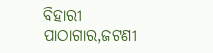ବିହାରୀ ପାଠାଗାର,ଜଟଣୀ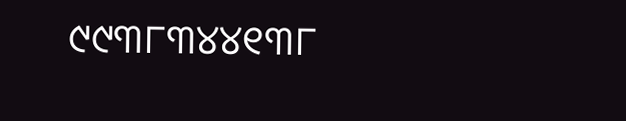୯୯୩୮୩୪୪୧୩୮